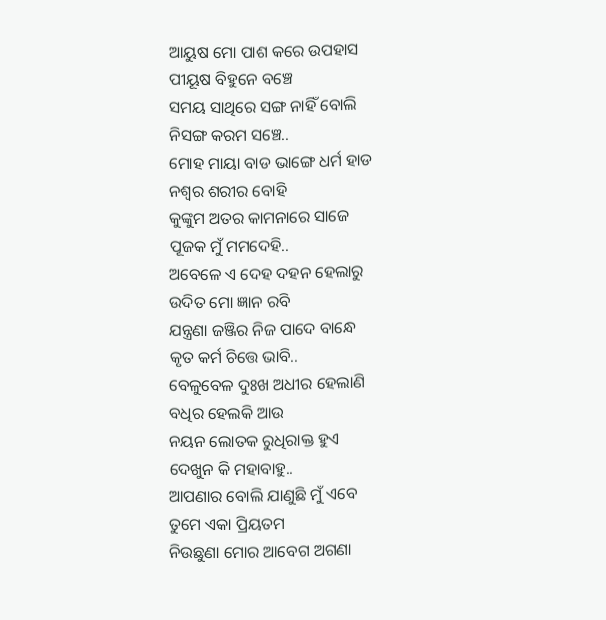ଆୟୁଷ ମୋ ପାଶ କରେ ଉପହାସ
ପୀୟୂଷ ବିହୁନେ ବଞ୍ଚେ
ସମୟ ସାଥିରେ ସଙ୍ଗ ନାହିଁ ବୋଲି
ନିସଙ୍ଗ କରମ ସଞ୍ଚେ..
ମୋହ ମାୟା ବାଡ ଭାଙ୍ଗେ ଧର୍ମ ହାଡ
ନଶ୍ୱର ଶରୀର ବୋହି
କୁଙ୍କୁମ ଅତର କାମନାରେ ସାଜେ
ପୂଜକ ମୁଁ ମମଦେହି..
ଅବେଳେ ଏ ଦେହ ଦହନ ହେଲାରୁ
ଉଦିତ ମୋ ଜ୍ଞାନ ରବି
ଯନ୍ତ୍ରଣା ଜଞ୍ଜିର ନିଜ ପାଦେ ବାନ୍ଧେ
କୃତ କର୍ମ ଚିତ୍ତେ ଭାବି..
ବେଳୁବେଳ ଦୁଃଖ ଅଧୀର ହେଲାଣି
ବଧିର ହେଲକି ଆଉ
ନୟନ ଲୋତକ ରୁଧିରାକ୍ତ ହୁଏ
ଦେଖୁନ କି ମହାବାହୁ..
ଆପଣାର ବୋଲି ଯାଣୁଛି ମୁଁ ଏବେ
ତୁମେ ଏକା ପ୍ରିୟତମ
ନିଉଛୁଣା ମୋର ଆବେଗ ଅଗଣା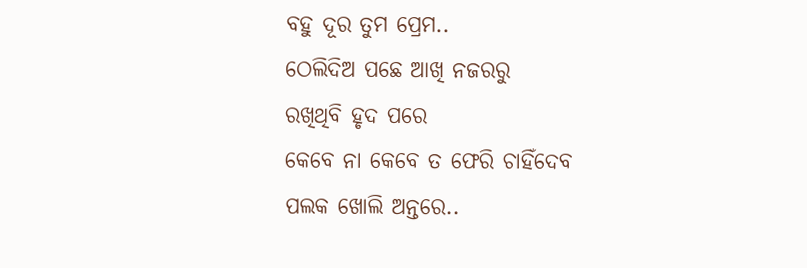ବହୁ ଦୂର ତୁମ ପ୍ରେମ..
ଠେଲିଦିଅ ପଛେ ଆଖି ନଜରରୁ
ରଖିଥିବି ହୃଦ ପରେ
କେବେ ନା କେବେ ତ ଫେରି ଚାହିଁଦେବ
ପଲକ ଖୋଲି ଅନ୍ତରେ..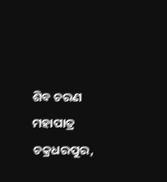ଶିବ ଚରଣ ମହାପାତ୍ର
ଚକ୍ରଧରପୁର,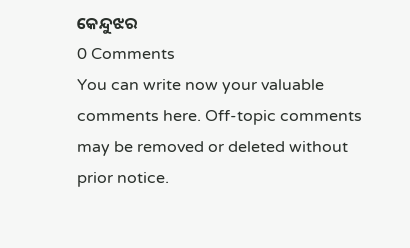କେନ୍ଦୁଝର
0 Comments
You can write now your valuable comments here. Off-topic comments may be removed or deleted without prior notice.